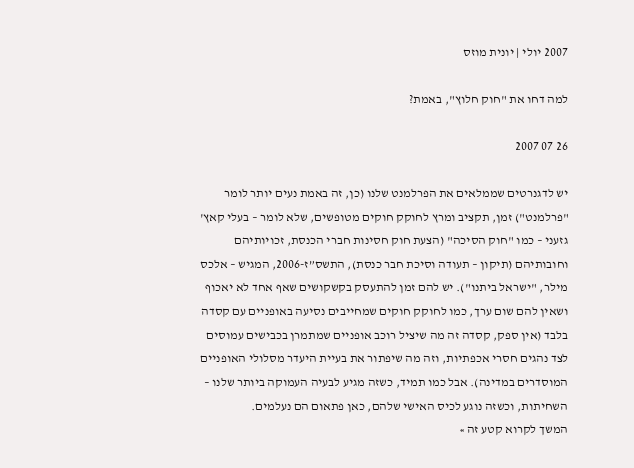2007 יולי | יונית מוזס

למה דחו את "חוק חלוץ", באמת?

26 07 2007

יש לדגנרטים שממלאים את הפרלמנט שלנו (כן, זה באמת נעים יותר לומר "פרלמנט") זמן, תקציב ומרץ לחוקק חוקים מטופשים, שלא לומר – בעלי קאץ' גזעני – כמו "חוק הסיכה" (הצעת חוק חסינות חברי הכנסת, זכויותיהם וחובותיהם (תיקון – תעודה וסיכת חבר כנסת), התשס”ז-2006, המגיש – אלכס מילר, "ישראל ביתנו"). יש להם זמן להתעסק בקשקושים שאף אחד לא יאכוף ושאין להם שום ערך, כמו לחוקק חוקים שמחייבים נסיעה באופניים עם קסדה בלבד (אין ספק, קסדה זה מה שיציל רוכב אופניים שמתמרן בכבישים עמוסים לצד נהגים חסרי אכפתיות, וזה מה שיפתור את בעיית היעדר מסלולי האופניים המוסדרים במדינה). אבל כמו תמיד, כשזה מגיע לבעיה העמוקה ביותר שלנו – השחיתות, וכשזה נוגע לכיס האישי שלהם, כאן פתאום הם נעלמים.
המשך לקרוא קטע זה »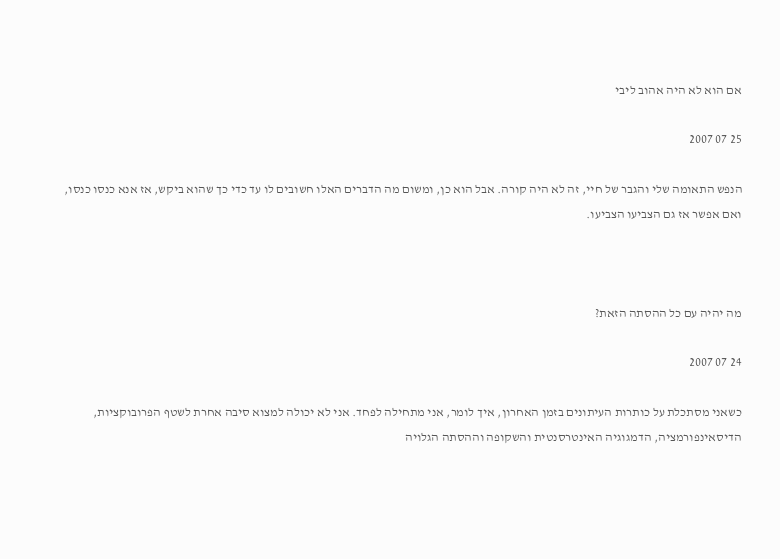אם הוא לא היה אהוב ליבי

25 07 2007

הנפש התאומה שלי והגבר של חיי, זה לא היה קורה. אבל הוא כן, ומשום מה הדברים האלו חשובים לו עד כדי כך שהוא ביקש, אז אנא כנסו כנסו, ואם אפשר אז גם הצביעו הצביעו.



מה יהיה עם כל ההסתה הזאת?

24 07 2007

כשאני מסתכלת על כותרות העיתונים בזמן האחרון, איך לומר, אני מתחילה לפחד. אני לא יכולה למצוא סיבה אחרת לשטף הפרובוקציות, הדיסאינפורמציה, הדמגוגיה האינטרסנטית והשקופה וההסתה הגלויה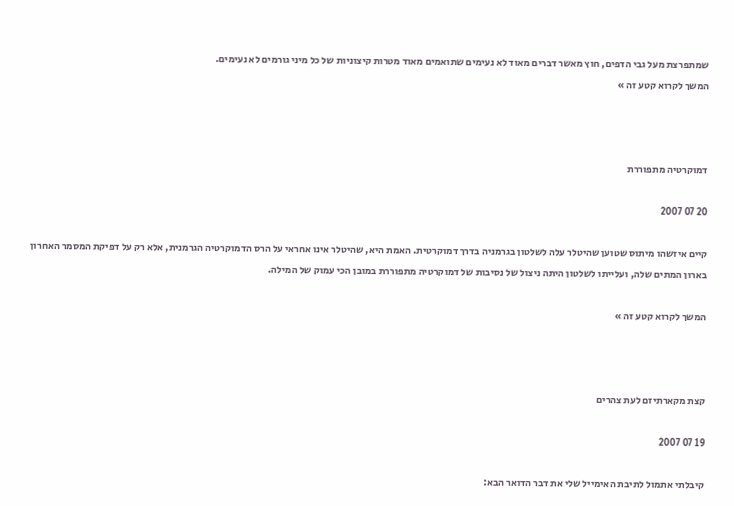שמתפרצת מעל גבי הדפים, חוץ מאשר דברים מאוד לא נעימים שתואמים מאוד מטרות קיצוניות של כל מיני גורמים לא נעימים.
המשך לקרוא קטע זה »



דמוקרטיה מתפוררת

20 07 2007

קיים איזשהו מיתוס שטוען שהיטלר עלה לשלטון בגרמניה בדרך דמוקרטית. האמת היא, שהיטלר אינו אחראי על הרס הדמוקרטיה הגרמנית, אלא רק על דפיקת המסמר האחרון בארון המתים שלה, ועלייתו לשלטון היתה ניצול של נסיבות של דמוקרטיה מתפוררת במובן הכי עמוק של המילה.

המשך לקרוא קטע זה »



קצת מקארתיזם לעת צהרים

19 07 2007

קיבלתי אתמול לתיבת האימייל שלי את דבר הדואר הבא: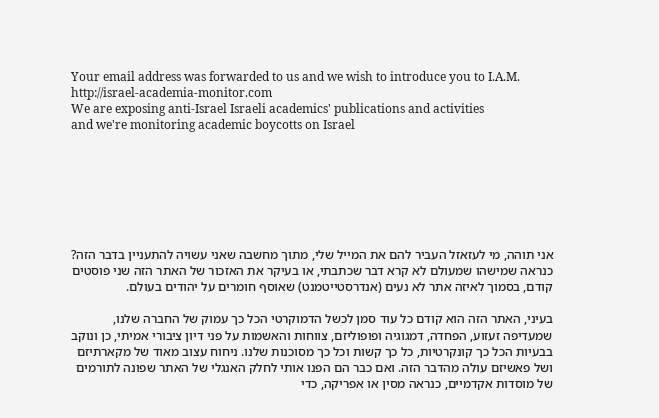Your email address was forwarded to us and we wish to introduce you to I.A.M.
http://israel-academia-monitor.com
We are exposing anti-Israel Israeli academics' publications and activities
and we're monitoring academic boycotts on Israel







אני תוהה, מי לעזאזל העביר להם את המייל שלי, מתוך מחשבה שאני עשויה להתעניין בדבר הזה? כנראה שמישהו שמעולם לא קרא דבר שכתבתי, או בעיקר את האזכור של האתר הזה שני פוסטים קודם, בסמוך לאיזה אתר לא נעים (אנדרסטייטמנט) שאוסף חומרים על יהודים בעולם.

בעיני, האתר הזה הוא קודם כל עוד סמן לכשל הדמוקרטי הכל כך עמוק של החברה שלנו, שמעדיפה זעזוע, הפחדה, דמגוגיה ופופוליזם, צווחות והאשמות על פני דיון ציבורי אמיתי, כן ונוקב בבעיות הכל כך קונקרטיות, כל כך קשות וכל כך מסוכנות שלנו. ניחוח עצוב מאוד של מקארתיזם ושל פאשיזם עולה מהדבר הזה. ואם כבר הם הפנו אותי לחלק האנגלי של האתר שפונה לתורמים של מוסדות אקדמיים, כנראה מסין או אפריקה, כדי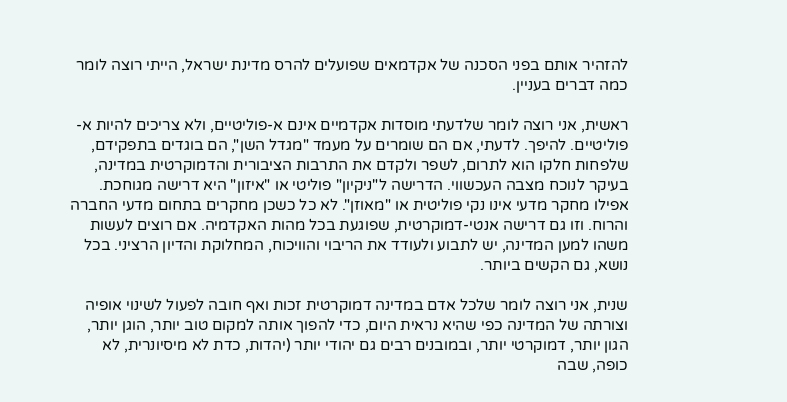להזהיר אותם בפני הסכנה של אקדמאים שפועלים להרס מדינת ישראל, הייתי רוצה לומר כמה דברים בעניין.

ראשית, אני רוצה לומר שלדעתי מוסדות אקדמיים אינם א-פוליטיים, ולא צריכים להיות א-פוליטיים. להיפך. לדעתי, אם הם שומרים על מעמד "מגדל השן", הם בוגדים בתפקידם, שלפחות חלקו הוא לתרום, לשפר ולקדם את התרבות הציבורית והדמוקרטית במדינה, בעיקר לנוכח מצבה העכשווי. הדרישה ל"ניקיון" פוליטי או "איזון" היא דרישה מגוחכת. אפילו מחקר מדעי אינו נקי פוליטית או "מאוזן". לא כל כשכן מחקרים בתחום מדעי החברה והרוח. וזו גם דרישה אנטי-דמוקרטית, שפוגעת בכל מהות האקדמיה. אם רוצים לעשות משהו למען המדינה, יש לתבוע ולעודד את הריבוי והוויכוח, המחלוקת והדיון הרציני. בכל נושא, גם הקשים ביותר.

שנית, אני רוצה לומר שלכל אדם במדינה דמוקרטית זכות ואף חובה לפעול לשינוי אופיה וצורתה של המדינה כפי שהיא נראית היום, כדי להפוך אותה למקום טוב יותר, הוגן יותר, הגון יותר, דמוקרטי יותר, ובמובנים רבים גם יהודי יותר (יהדות, כדת לא מיסיונרית, לא כופה, שבה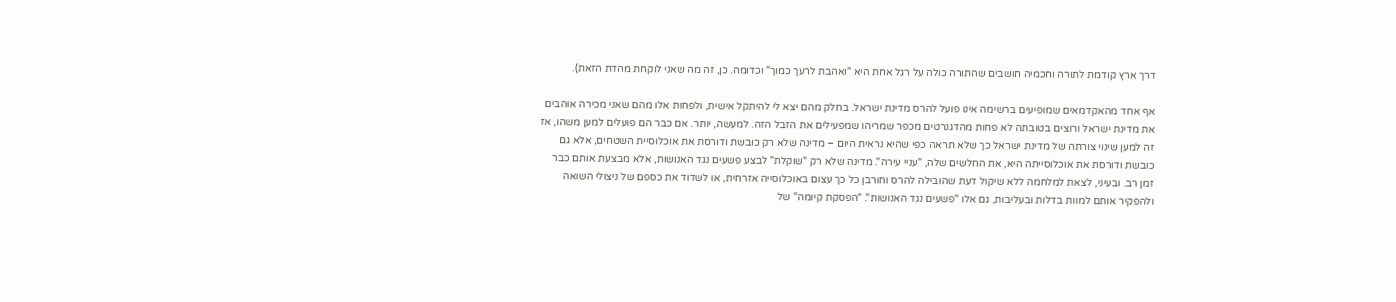דרך ארץ קודמת לתורה וחכמיה חושבים שהתורה כולה על רגל אחת היא "ואהבת לרעך כמוך" וכדומה. כן, זה מה שאני לוקחת מהדת הזאת).

אף אחד מהאקדמאים שמופיעים ברשימה אינו פועל להרס מדינת ישראל. בחלק מהם יצא לי להיתקל אישית, ולפחות אלו מהם שאני מכירה אוהבים את מדינת ישראל ורוצים בטובתה לא פחות מהדגנרטים מכפר שמריהו שמפעילים את הזבל הזה. למעשה, יותר. אם כבר הם פועלים למען משהו, אז זה למען שינוי צורתה של מדינת ישראל כך שלא תראה כפי שהיא נראית היום – מדינה שלא רק כובשת ודורסת את אוכלוסיית השטחים, אלא גם כובשת ודורסת את אוכלוסייתה היא, את החלשים שלה, "עניי עירה". מדינה שלא רק "שוקלת" לבצע פשעים נגד האנושות, אלא מבצעת אותם כבר זמן רב. ובעיני, לצאת למלחמה ללא שיקול דעת שהובילה להרס וחורבן כל כך עצום באוכלוסייה אזרחית, או לשדוד את כספם של ניצולי השואה ולהפקיר אותם למוות בדלות ובעליבות, גם אלו "פשעים נגד האנושות". "הפסקת קיומה" של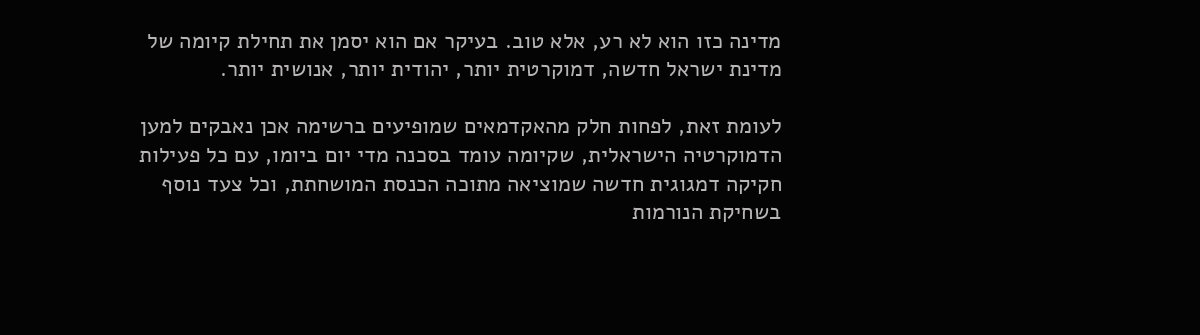מדינה כזו הוא לא רע, אלא טוב. בעיקר אם הוא יסמן את תחילת קיומה של מדינת ישראל חדשה, דמוקרטית יותר, יהודית יותר, אנושית יותר.

לעומת זאת, לפחות חלק מהאקדמאים שמופיעים ברשימה אכן נאבקים למען הדמוקרטיה הישראלית, שקיומה עומד בסכנה מדי יום ביומו, עם כל פעילות חקיקה דמגוגית חדשה שמוציאה מתוכה הכנסת המושחתת, וכל צעד נוסף בשחיקת הנורמות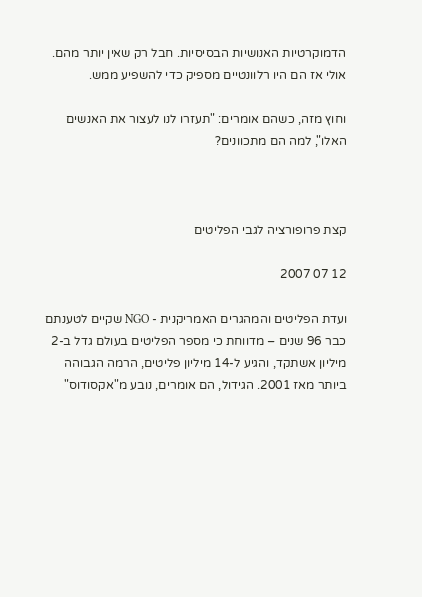הדמוקרטיות האנושיות הבסיסיות. חבל רק שאין יותר מהם. אולי אז הם היו רלוונטיים מספיק כדי להשפיע ממש.

וחוץ מזה, כשהם אומרים: "תעזרו לנו לעצור את האנשים האלו", למה הם מתכוונים?



קצת פרופורציה לגבי הפליטים

12 07 2007

ועדת הפליטים והמהגרים האמריקנית - NGO שקיים לטענתם כבר 96 שנים – מדווחת כי מספר הפליטים בעולם גדל ב-2 מיליון אשתקד, והגיע ל-14 מיליון פליטים, הרמה הגבוהה ביותר מאז 2001. הגידול, הם אומרים, נובע מ"אקסודוס"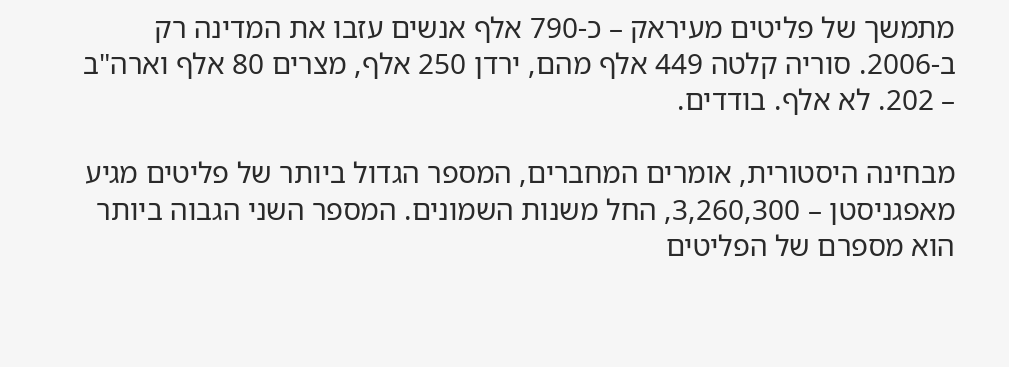מתמשך של פליטים מעיראק – כ-790 אלף אנשים עזבו את המדינה רק ב-2006. סוריה קלטה 449 אלף מהם, ירדן 250 אלף, מצרים 80 אלף וארה"ב – 202. לא אלף. בודדים.

מבחינה היסטורית, אומרים המחברים, המספר הגדול ביותר של פליטים מגיע מאפגניסטן – 3,260,300, החל משנות השמונים. המספר השני הגבוה ביותר הוא מספרם של הפליטים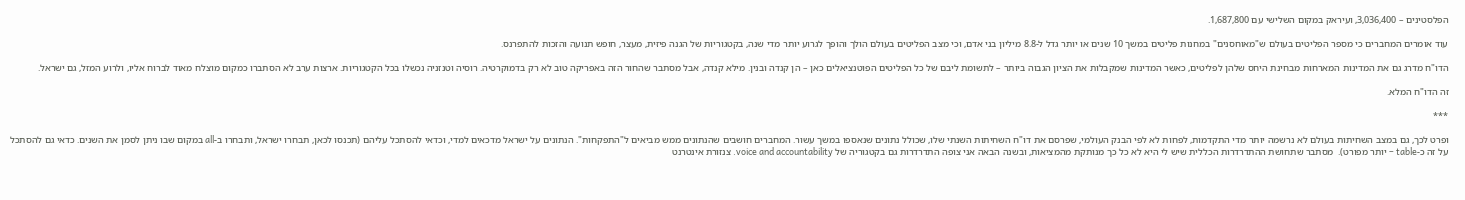הפלסטינים – 3,036,400, ועיראק במקום השלישי עם 1,687,800.

עוד אומרים המחברים כי מספר הפליטים בעולם ש"מאוחסנים" במחנות פליטים במשך 10 שנים או יותר גדל ל-8.8 מיליון בני אדם, וכי מצב הפליטים בעולם הולך והופך לגרוע יותר מדי שנה, בקטגוריות של הגנה פיזית, מעצר, חופש תנועה והזכות להתפרנס.

הדו"ח מדרג גם את המדינות המארחות מבחינת היחס שלהן לפליטים, כאשר המדינות שמקבלות את הציון הגבוה ביותר – לתשומת ליבם של כל הפליטים הפוטנציאלים כאן – הן קנדה ובנין. מילא קנדה, אבל מסתבר שהחור הזה באפריקה טוב לא רק בדמוקרטיה. רוסיה וטנזניה נכשלו בכל הקטגוריות. ארצות ערב לא הסתברו כמקום מוצלח מאוד לברוח אליו, ולרוע המזל, גם ישראל.

זה הדו"ח המלא.

***

ופרט לכך, גם במצב השחיתות בעולם לא נרשמה יותר מדי התקדמות, לפחות לא לפי הבנק העולמי, שפרסם את דו"ח השחיתות השנתי שלו, שכולל נתונים שנאספו במשך עשור. המחברים חושבים שהנתונים ממש מביאים ל"התפקחות". הנתונים על ישראל מדכאים למדי, וכדאי להסתכל עליהם (תכנסו לכאן, תבחרו ישראל, ותבחרו ב-all במקום שבו ניתן לסמן את השנים. כדאי גם להסתכל על זה כ-table – יותר מפורט).  מסתבר שתחושת ההתדרדרות הכללית שיש לי היא לא כל כך מנותקת מהמציאות, ובשנה הבאה אני צופה התדרדרות גם בקטגוריה של voice and accountability. צנזורת אינטרנט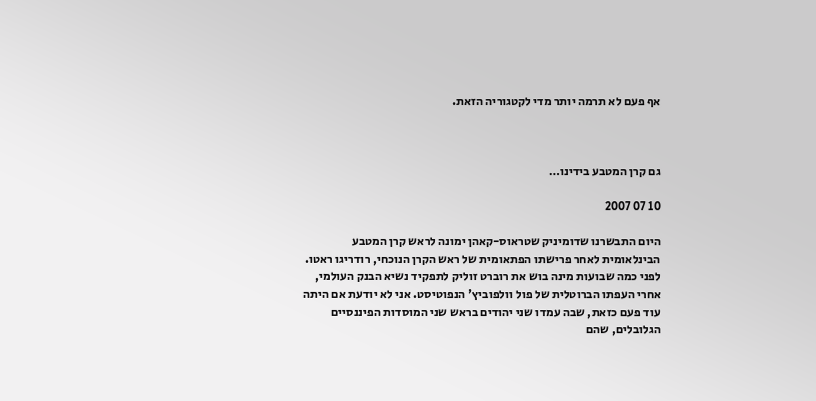אף פעם לא תרמה יותר מדי לקטגוריה הזאת.



גם קרן המטבע בידינו…

10 07 2007

היום התבשרנו שדומיניק שטראוס-קאהן ימונה לראש קרן המטבע הבינלאומית לאחר פרישתו הפתאומית של ראש הקרן הנוכחי, רודריגו ראטו. לפני כמה שבועות מינה בוש את רוברט זוליק לתפקיד נשיא הבנק העולמי, אחרי העפתו הברוטלית של פול וולפוביץ' הנפוטיסט. אני לא יודעת אם היתה עוד פעם כזאת, שבה עמדו שני יהודים בראש שני המוסדות הפיננסיים הגלובלים, שהם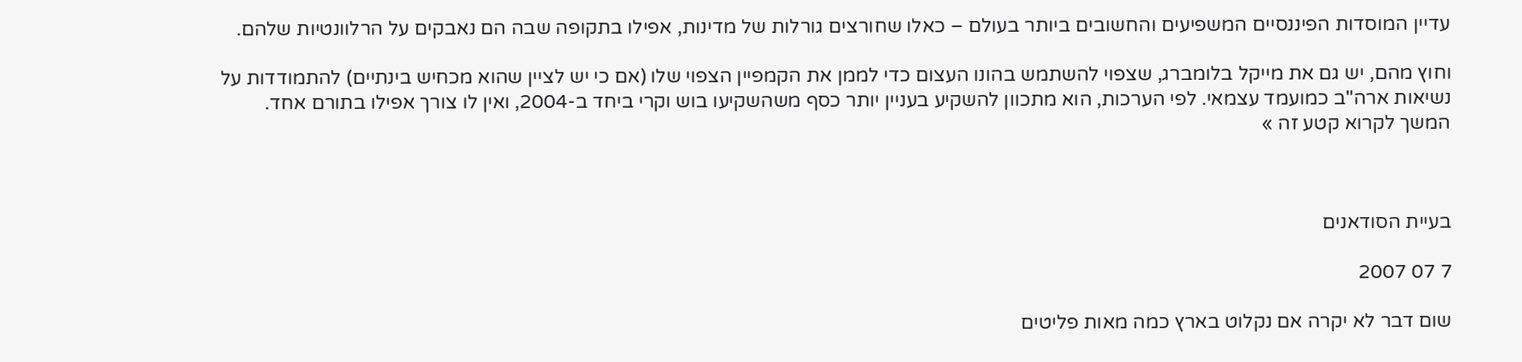עדיין המוסדות הפיננסיים המשפיעים והחשובים ביותר בעולם – כאלו שחורצים גורלות של מדינות, אפילו בתקופה שבה הם נאבקים על הרלוונטיות שלהם.

וחוץ מהם, יש גם את מייקל בלומברג, שצפוי להשתמש בהונו העצום כדי לממן את הקמפיין הצפוי שלו (אם כי יש לציין שהוא מכחיש בינתיים) להתמודדות על נשיאות ארה"ב כמועמד עצמאי. לפי הערכות, הוא מתכוון להשקיע בעניין יותר כסף משהשקיעו בוש וקרי ביחד ב-2004, ואין לו צורך אפילו בתורם אחד.
המשך לקרוא קטע זה »



בעיית הסודאנים

7 07 2007

שום דבר לא יקרה אם נקלוט בארץ כמה מאות פליטים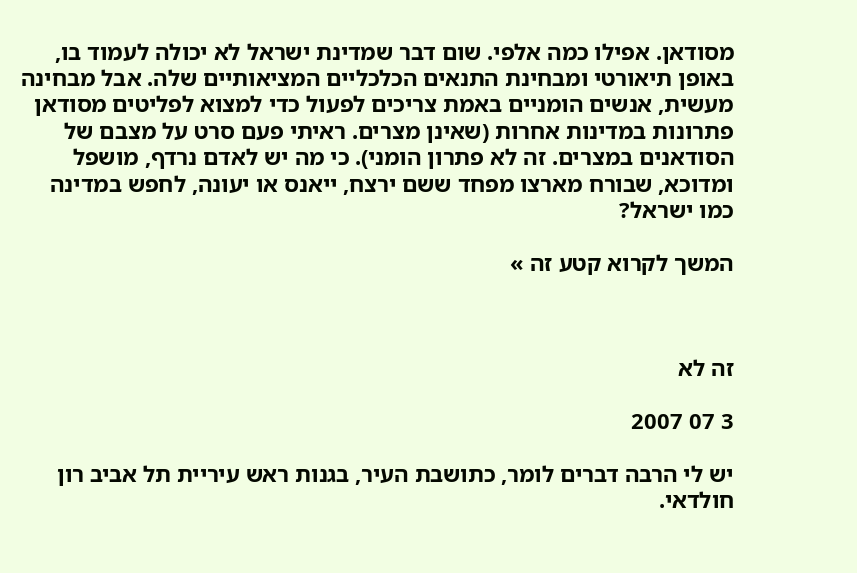מסודאן. אפילו כמה אלפי. שום דבר שמדינת ישראל לא יכולה לעמוד בו, באופן תיאורטי ומבחינת התנאים הכלכליים המציאותיים שלה. אבל מבחינה מעשית, אנשים הומניים באמת צריכים לפעול כדי למצוא לפליטים מסודאן פתרונות במדינות אחרות (שאינן מצרים. ראיתי פעם סרט על מצבם של הסודאנים במצרים. זה לא פתרון הומני). כי מה יש לאדם נרדף, מושפל ומדוכא, שבורח מארצו מפחד ששם ירצח, ייאנס או יעונה, לחפש במדינה כמו ישראל?

המשך לקרוא קטע זה »



זה לא

3 07 2007

יש לי הרבה דברים לומר, כתושבת העיר, בגנות ראש עיריית תל אביב רון חולדאי.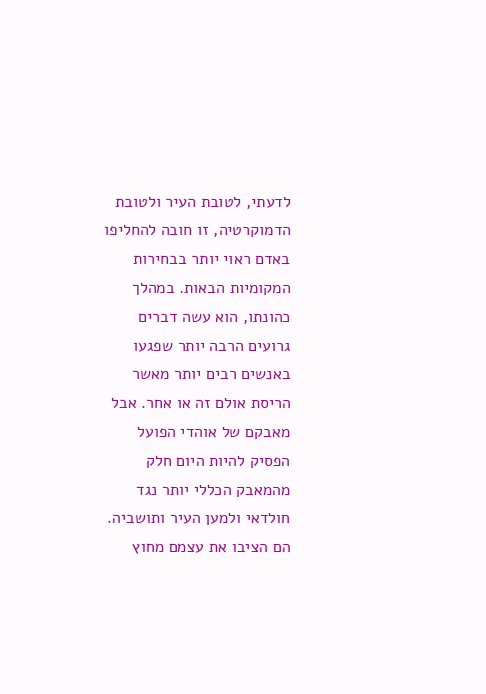לדעתי, לטובת העיר ולטובת הדמוקרטיה, זו חובה להחליפו באדם ראוי יותר בבחירות המקומיות הבאות. במהלך כהונתו, הוא עשה דברים גרועים הרבה יותר שפגעו באנשים רבים יותר מאשר הריסת אולם זה או אחר. אבל מאבקם של אוהדי הפועל הפסיק להיות היום חלק מהמאבק הכללי יותר נגד חולדאי ולמען העיר ותושביה. הם הציבו את עצמם מחוץ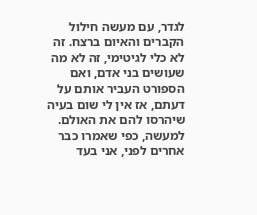לגדר, עם מעשה חילול הקברים והאיום ברצח. זה לא כלי לגיטימי, זה לא מה שעושים בני אדם, ואם הספורט העביר אותם על דעתם, אז אין לי שום בעיה שיהרסו להם את האולם. למעשה, כפי שאמרו כבר אחרים לפני, אני בעד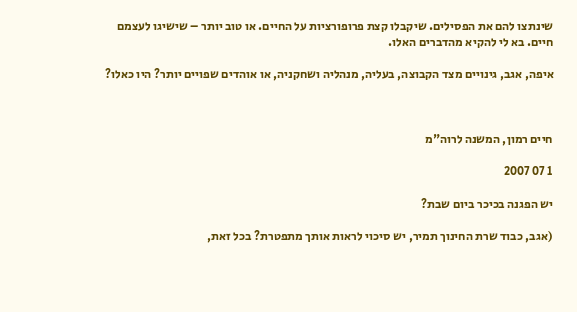שינתצו להם את הפסילים. שיקבלו קצת פרופורציות על החיים. או טוב יותר – שישיגו לעצמם חיים. בא לי להקיא מהדברים האלו.

איפה, אגב, גינויים מצד הקבוצה, בעליה, מנהליה ושחקניה, או אוהדים שפויים יותר? היו כאלו?



חיים רמון, המשנה לרוה"מ

1 07 2007

יש הפגנה בכיכר ביום שבת?

(אגב, כבוד שרת החינוך תמיר, יש סיכוי לראות אותך מתפטרת? בכל זאת,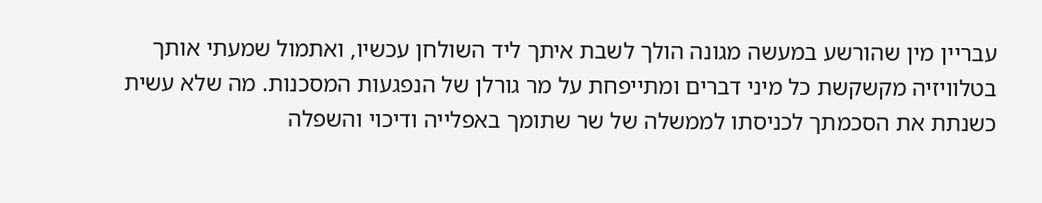עבריין מין שהורשע במעשה מגונה הולך לשבת איתך ליד השולחן עכשיו, ואתמול שמעתי אותך בטלוויזיה מקשקשת כל מיני דברים ומתייפחת על מר גורלן של הנפגעות המסכנות. מה שלא עשית כשנתת את הסכמתך לכניסתו לממשלה של שר שתומך באפלייה ודיכוי והשפלה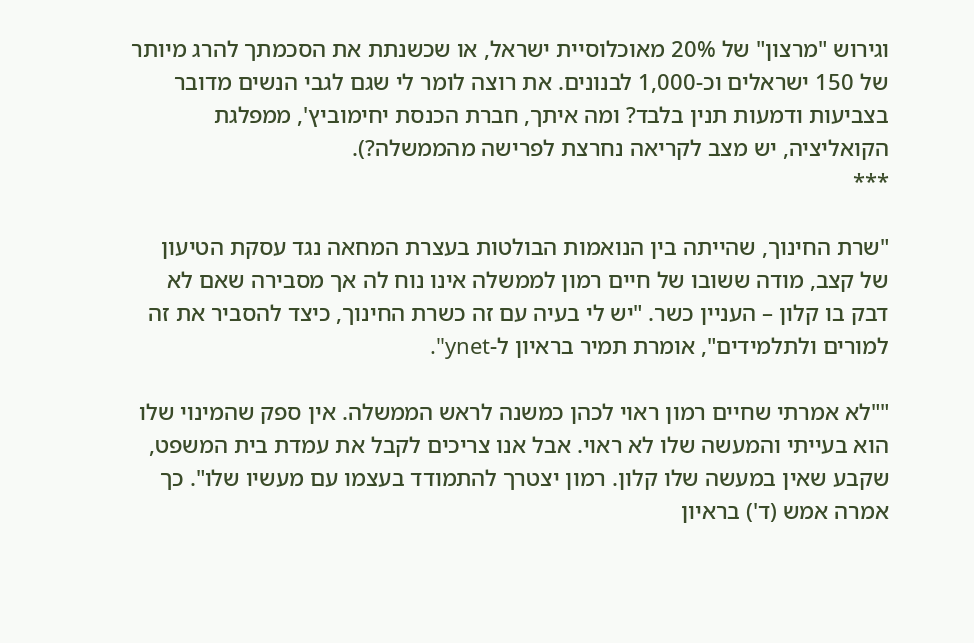וגירוש "מרצון" של 20% מאוכלוסיית ישראל, או שכשנתת את הסכמתך להרג מיותר של 150 ישראלים וכ-1,000 לבנונים. את רוצה לומר לי שגם לגבי הנשים מדובר בצביעות ודמעות תנין בלבד? ומה איתך, חברת הכנסת יחימוביץ', ממפלגת הקואליציה, יש מצב לקריאה נחרצת לפרישה מהממשלה?).
***

"שרת החינוך, שהייתה בין הנואמות הבולטות בעצרת המחאה נגד עסקת הטיעון של קצב, מודה ששובו של חיים רמון לממשלה אינו נוח לה אך מסבירה שאם לא דבק בו קלון – העניין כשר. "יש לי בעיה עם זה כשרת החינוך, כיצד להסביר את זה למורים ולתלמידים", אומרת תמיר בראיון ל-ynet".

""לא אמרתי שחיים רמון ראוי לכהן כמשנה לראש הממשלה. אין ספק שהמינוי שלו הוא בעייתי והמעשה שלו לא ראוי. אבל אנו צריכים לקבל את עמדת בית המשפט, שקבע שאין במעשה שלו קלון. רמון יצטרך להתמודד בעצמו עם מעשיו שלו". כך אמרה אמש (ד') בראיון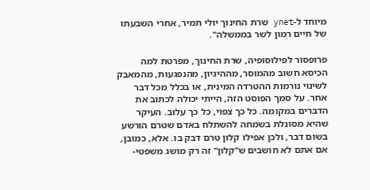מיוחד ל-ynet שרת החינוך יולי תמיר, אחרי השבעתו של חיים רמון לשר בממשלה".

פרופסור לפילוסופיה, שרת החינוך, מפרטת למה הכיסא חשוב מהמוסר, מההיגיון, מהנפגעות, מהמאבק לשינוי נורמות ההטרדה המינית, או בכלל מכל דבר אחר. על סמך הפוסט הזה, הייתי יכולה לכתוב את הדברים במקומה. כל כך צפוי, כל כך עלוב. העיקר שהיא מסוגלת בשמחה להשתלח באדם שטרם הורשע בשום דבר, ולכן אפילו קלון טרם דבק בו. אלא, כמובן, אם אתם לא חושבים ש"קלון" זה רק מושג משפטי-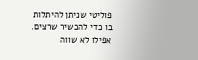פוליטי שניתן להיתלות בו כדי להכשיר שרצים. אפילו לא שווה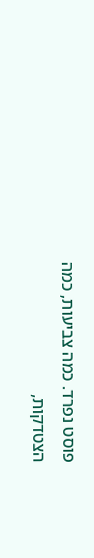פוסט נפרד. כמה צביעות, כמה הצטדקות,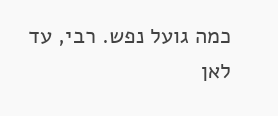כמה גועל נפש. רבי, עד לאן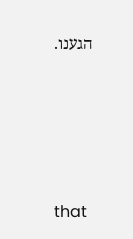הגענו.






that